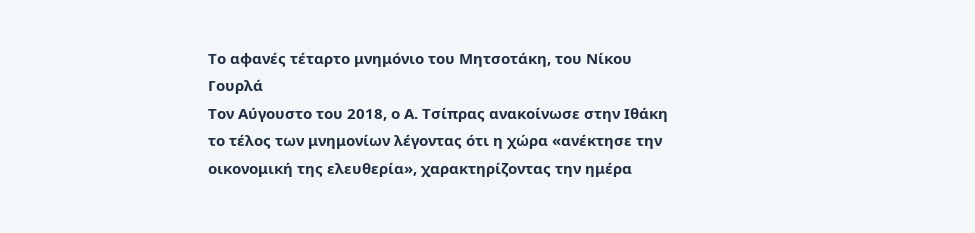Το αφανές τέταρτο μνημόνιο του Μητσοτάκη, του Νίκου Γουρλά
Τον Αύγουστο του 2018, ο Α. Τσίπρας ανακοίνωσε στην Ιθάκη το τέλος των μνημονίων λέγοντας ότι η χώρα «ανέκτησε την οικονομική της ελευθερία», χαρακτηρίζοντας την ημέρα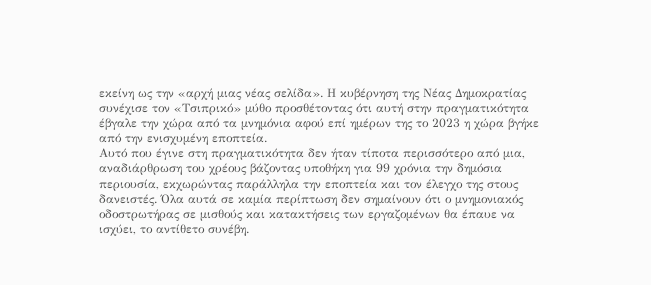εκείνη ως την «αρχή μιας νέας σελίδα». Η κυβέρνηση της Νέας Δημοκρατίας συνέχισε τον «Τσιπρικό» μύθο προσθέτοντας ότι αυτή στην πραγματικότητα έβγαλε την χώρα από τα μνημόνια αφού επί ημέρων της το 2023 η χώρα βγήκε από την ενισχυμένη εποπτεία.
Αυτό που έγινε στη πραγματικότητα δεν ήταν τίποτα περισσότερο από μια, αναδιάρθρωση του χρέους βάζοντας υποθήκη για 99 χρόνια την δημόσια περιουσία, εκχωρώντας παράλληλα την εποπτεία και τον έλεγχο της στους δανειστές. Όλα αυτά σε καμία περίπτωση δεν σημαίνουν ότι ο μνημονιακός οδοστρωτήρας σε μισθούς και κατακτήσεις των εργαζομένων θα έπαυε να ισχύει, το αντίθετο συνέβη.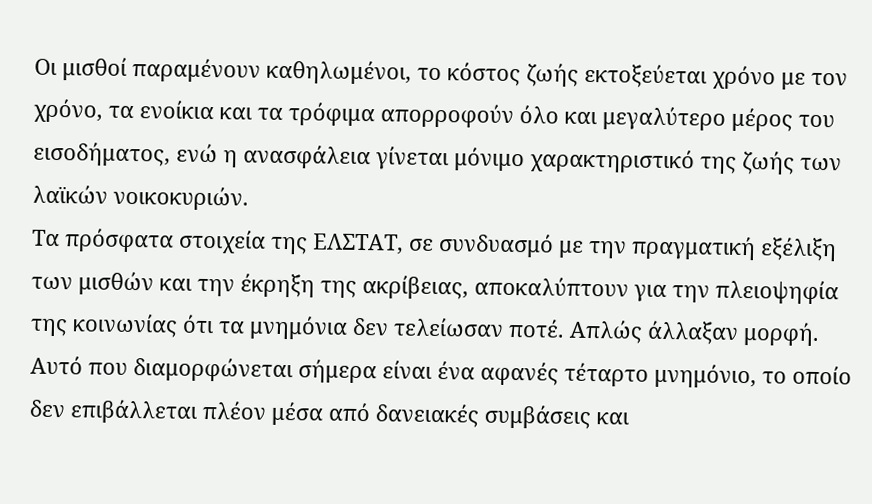Οι μισθοί παραμένουν καθηλωμένοι, το κόστος ζωής εκτοξεύεται χρόνο με τον χρόνο, τα ενοίκια και τα τρόφιμα απορροφούν όλο και μεγαλύτερο μέρος του εισοδήματος, ενώ η ανασφάλεια γίνεται μόνιμο χαρακτηριστικό της ζωής των λαϊκών νοικοκυριών.
Τα πρόσφατα στοιχεία της ΕΛΣΤΑΤ, σε συνδυασμό με την πραγματική εξέλιξη των μισθών και την έκρηξη της ακρίβειας, αποκαλύπτουν για την πλειοψηφία της κοινωνίας ότι τα μνημόνια δεν τελείωσαν ποτέ. Απλώς άλλαξαν μορφή. Αυτό που διαμορφώνεται σήμερα είναι ένα αφανές τέταρτο μνημόνιο, το οποίο δεν επιβάλλεται πλέον μέσα από δανειακές συμβάσεις και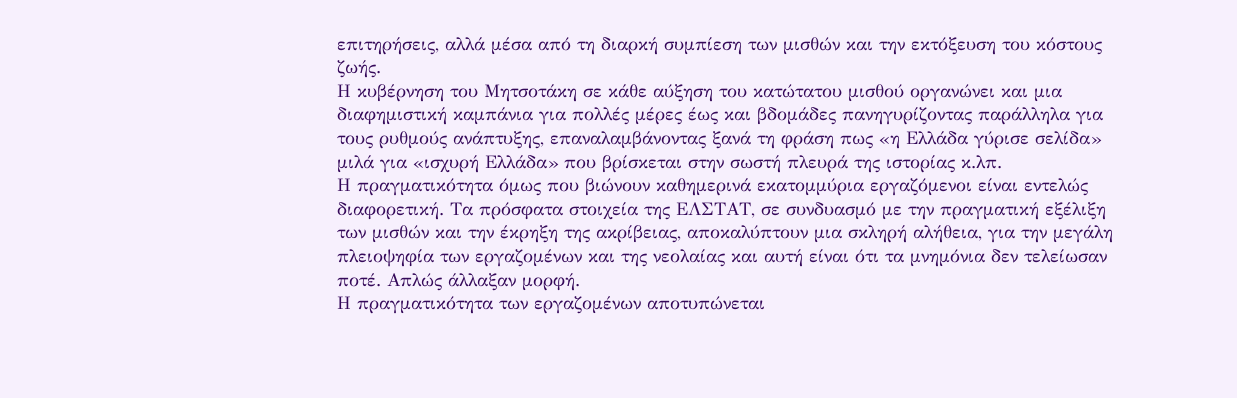επιτηρήσεις, αλλά μέσα από τη διαρκή συμπίεση των μισθών και την εκτόξευση του κόστους ζωής.
Η κυβέρνηση του Μητσοτάκη σε κάθε αύξηση του κατώτατου μισθού οργανώνει και μια διαφημιστική καμπάνια για πολλές μέρες έως και βδομάδες πανηγυρίζοντας παράλληλα για τους ρυθμούς ανάπτυξης, επαναλαμβάνοντας ξανά τη φράση πως «η Ελλάδα γύρισε σελίδα» μιλά για «ισχυρή Ελλάδα» που βρίσκεται στην σωστή πλευρά της ιστορίας κ.λπ.
Η πραγματικότητα όμως που βιώνουν καθημερινά εκατομμύρια εργαζόμενοι είναι εντελώς διαφορετική. Τα πρόσφατα στοιχεία της ΕΛΣΤΑΤ, σε συνδυασμό με την πραγματική εξέλιξη των μισθών και την έκρηξη της ακρίβειας, αποκαλύπτουν μια σκληρή αλήθεια, για την μεγάλη πλειοψηφία των εργαζομένων και της νεολαίας και αυτή είναι ότι τα μνημόνια δεν τελείωσαν ποτέ. Απλώς άλλαξαν μορφή.
Η πραγματικότητα των εργαζομένων αποτυπώνεται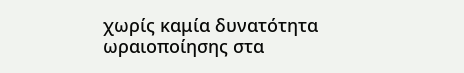χωρίς καμία δυνατότητα ωραιοποίησης στα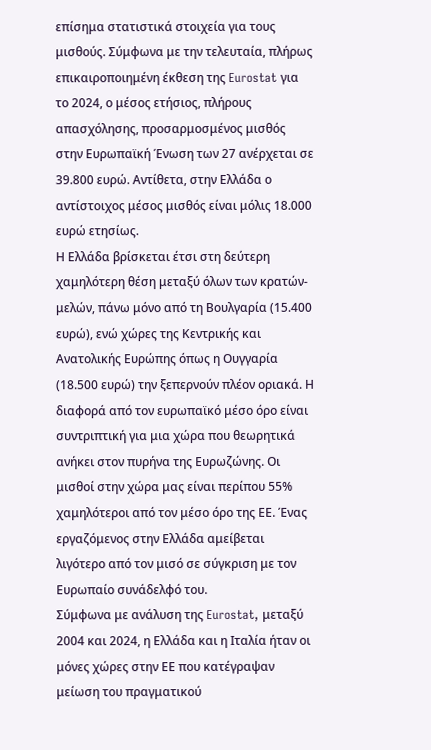επίσημα στατιστικά στοιχεία για τους μισθούς. Σύμφωνα με την τελευταία, πλήρως επικαιροποιημένη έκθεση της Eurostat για το 2024, ο μέσος ετήσιος, πλήρους απασχόλησης, προσαρμοσμένος μισθός στην Ευρωπαϊκή Ένωση των 27 ανέρχεται σε 39.800 ευρώ. Αντίθετα, στην Ελλάδα ο αντίστοιχος μέσος μισθός είναι μόλις 18.000 ευρώ ετησίως.
Η Ελλάδα βρίσκεται έτσι στη δεύτερη χαμηλότερη θέση μεταξύ όλων των κρατών-μελών, πάνω μόνο από τη Βουλγαρία (15.400 ευρώ), ενώ χώρες της Κεντρικής και Ανατολικής Ευρώπης όπως η Ουγγαρία (18.500 ευρώ) την ξεπερνούν πλέον οριακά. Η διαφορά από τον ευρωπαϊκό μέσο όρο είναι συντριπτική για μια χώρα που θεωρητικά ανήκει στον πυρήνα της Ευρωζώνης. Οι μισθοί στην χώρα μας είναι περίπου 55% χαμηλότεροι από τον μέσο όρο της ΕΕ. Ένας εργαζόμενος στην Ελλάδα αμείβεται λιγότερο από τον μισό σε σύγκριση με τον Ευρωπαίο συνάδελφό του.
Σύμφωνα με ανάλυση της Eurostat, μεταξύ 2004 και 2024, η Ελλάδα και η Ιταλία ήταν οι μόνες χώρες στην ΕΕ που κατέγραψαν μείωση του πραγματικού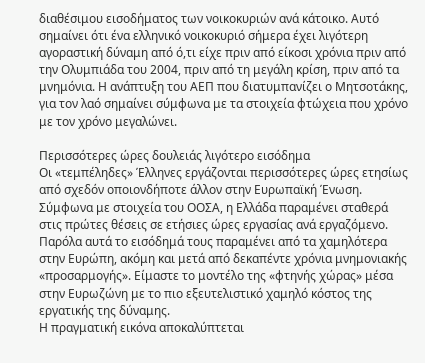διαθέσιμου εισοδήματος των νοικοκυριών ανά κάτοικο. Αυτό σημαίνει ότι ένα ελληνικό νοικοκυριό σήμερα έχει λιγότερη αγοραστική δύναμη από ό,τι είχε πριν από είκοσι χρόνια πριν από την Ολυμπιάδα του 2004, πριν από τη μεγάλη κρίση, πριν από τα μνημόνια. Η ανάπτυξη του ΑΕΠ που διατυμπανίζει ο Μητσοτάκης, για τον λαό σημαίνει σύμφωνα με τα στοιχεία φτώχεια που χρόνο με τον χρόνο μεγαλώνει.

Περισσότερες ώρες δουλειάς λιγότερο εισόδημα
Οι «τεμπέληδες» Έλληνες εργάζονται περισσότερες ώρες ετησίως από σχεδόν οποιονδήποτε άλλον στην Ευρωπαϊκή Ένωση. Σύμφωνα με στοιχεία του ΟΟΣΑ, η Ελλάδα παραμένει σταθερά στις πρώτες θέσεις σε ετήσιες ώρες εργασίας ανά εργαζόμενο. Παρόλα αυτά το εισόδημά τους παραμένει από τα χαμηλότερα στην Ευρώπη, ακόμη και μετά από δεκαπέντε χρόνια μνημονιακής «προσαρμογής». Είμαστε το μοντέλο της «φτηνής χώρας» μέσα στην Ευρωζώνη με το πιο εξευτελιστικό χαμηλό κόστος της εργατικής της δύναμης.
Η πραγματική εικόνα αποκαλύπτεται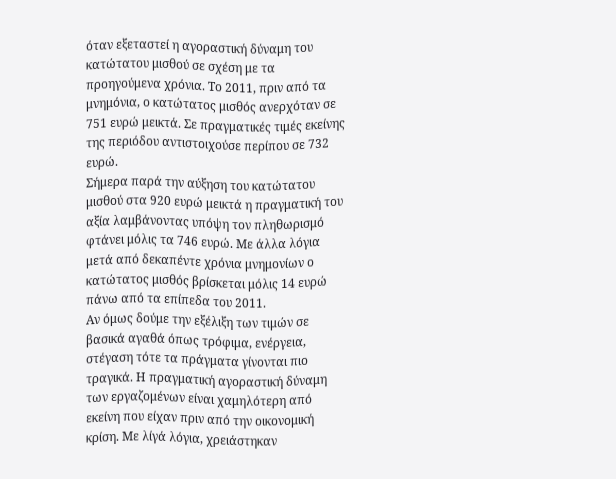όταν εξεταστεί η αγοραστική δύναμη του κατώτατου μισθού σε σχέση με τα προηγούμενα χρόνια. Το 2011, πριν από τα μνημόνια, ο κατώτατος μισθός ανερχόταν σε 751 ευρώ μεικτά. Σε πραγματικές τιμές εκείνης της περιόδου αντιστοιχούσε περίπου σε 732 ευρώ.
Σήμερα παρά την αύξηση του κατώτατου μισθού στα 920 ευρώ μεικτά η πραγματική του αξία λαμβάνοντας υπόψη τον πληθωρισμό φτάνει μόλις τα 746 ευρώ. Με άλλα λόγια μετά από δεκαπέντε χρόνια μνημονίων ο κατώτατος μισθός βρίσκεται μόλις 14 ευρώ πάνω από τα επίπεδα του 2011.
Αν όμως δούμε την εξέλιξη των τιμών σε βασικά αγαθά όπως τρόφιμα, ενέργεια, στέγαση τότε τα πράγματα γίνονται πιο τραγικά. Η πραγματική αγοραστική δύναμη των εργαζομένων είναι χαμηλότερη από εκείνη που είχαν πριν από την οικονομική κρίση. Με λίγά λόγια, χρειάστηκαν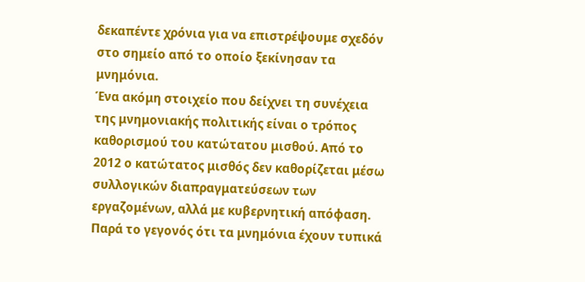δεκαπέντε χρόνια για να επιστρέψουμε σχεδόν στο σημείο από το οποίο ξεκίνησαν τα μνημόνια.
Ένα ακόμη στοιχείο που δείχνει τη συνέχεια της μνημονιακής πολιτικής είναι ο τρόπος καθορισμού του κατώτατου μισθού. Από το 2012 ο κατώτατος μισθός δεν καθορίζεται μέσω συλλογικών διαπραγματεύσεων των εργαζομένων, αλλά με κυβερνητική απόφαση. Παρά το γεγονός ότι τα μνημόνια έχουν τυπικά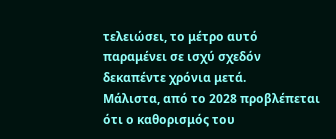τελειώσει, το μέτρο αυτό παραμένει σε ισχύ σχεδόν δεκαπέντε χρόνια μετά.
Μάλιστα, από το 2028 προβλέπεται ότι ο καθορισμός του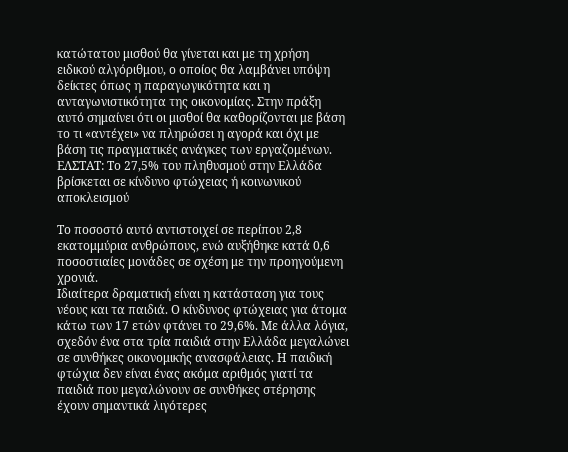κατώτατου μισθού θα γίνεται και με τη χρήση ειδικού αλγόριθμου, ο οποίος θα λαμβάνει υπόψη δείκτες όπως η παραγωγικότητα και η ανταγωνιστικότητα της οικονομίας. Στην πράξη αυτό σημαίνει ότι οι μισθοί θα καθορίζονται με βάση το τι «αντέχει» να πληρώσει η αγορά και όχι με βάση τις πραγματικές ανάγκες των εργαζομένων.
ΕΛΣΤΑΤ: Το 27,5% του πληθυσμού στην Ελλάδα βρίσκεται σε κίνδυνο φτώχειας ή κοινωνικού αποκλεισμού

Το ποσοστό αυτό αντιστοιχεί σε περίπου 2,8 εκατομμύρια ανθρώπους, ενώ αυξήθηκε κατά 0,6 ποσοστιαίες μονάδες σε σχέση με την προηγούμενη χρονιά.
Ιδιαίτερα δραματική είναι η κατάσταση για τους νέους και τα παιδιά. Ο κίνδυνος φτώχειας για άτομα κάτω των 17 ετών φτάνει το 29,6%. Με άλλα λόγια, σχεδόν ένα στα τρία παιδιά στην Ελλάδα μεγαλώνει σε συνθήκες οικονομικής ανασφάλειας. Η παιδική φτώχια δεν είναι ένας ακόμα αριθμός γιατί τα παιδιά που μεγαλώνουν σε συνθήκες στέρησης έχουν σημαντικά λιγότερες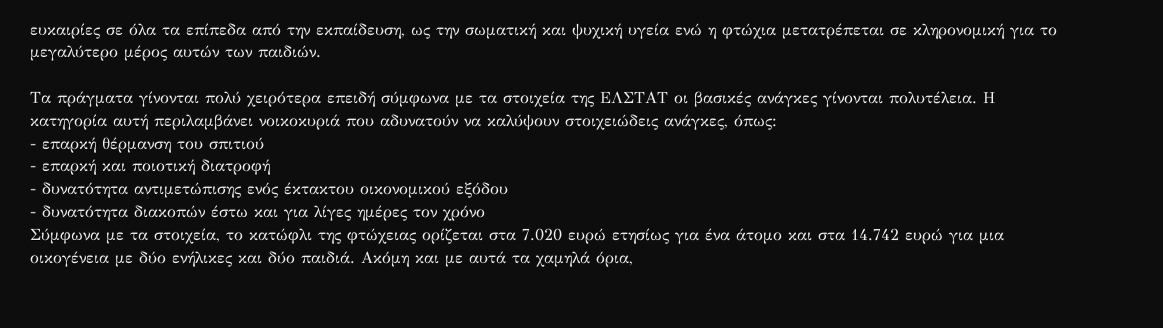ευκαιρίες σε όλα τα επίπεδα από την εκπαίδευση, ως την σωματική και ψυχική υγεία ενώ η φτώχια μετατρέπεται σε κληρονομική για το μεγαλύτερο μέρος αυτών των παιδιών.

Τα πράγματα γίνονται πολύ χειρότερα επειδή σύμφωνα με τα στοιχεία της ΕΛΣΤΑΤ οι βασικές ανάγκες γίνονται πολυτέλεια. Η κατηγορία αυτή περιλαμβάνει νοικοκυριά που αδυνατούν να καλύψουν στοιχειώδεις ανάγκες, όπως:
- επαρκή θέρμανση του σπιτιού
- επαρκή και ποιοτική διατροφή
- δυνατότητα αντιμετώπισης ενός έκτακτου οικονομικού εξόδου
- δυνατότητα διακοπών έστω και για λίγες ημέρες τον χρόνο
Σύμφωνα με τα στοιχεία, το κατώφλι της φτώχειας ορίζεται στα 7.020 ευρώ ετησίως για ένα άτομο και στα 14.742 ευρώ για μια οικογένεια με δύο ενήλικες και δύο παιδιά. Ακόμη και με αυτά τα χαμηλά όρια,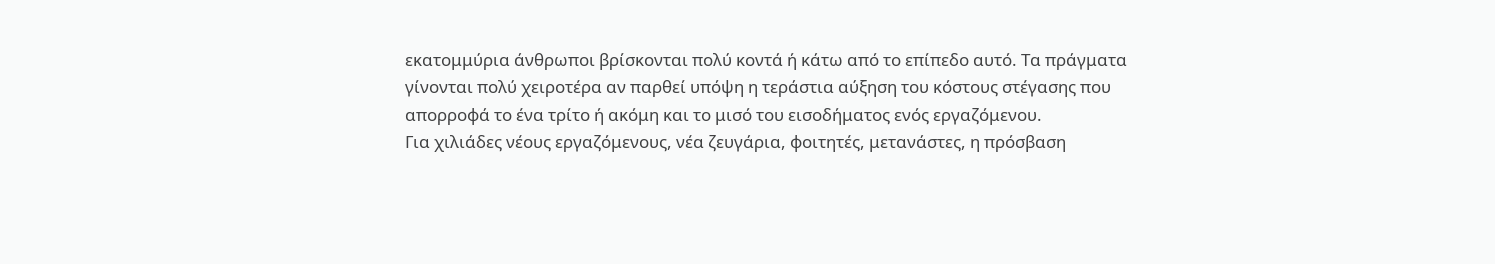εκατομμύρια άνθρωποι βρίσκονται πολύ κοντά ή κάτω από το επίπεδο αυτό. Τα πράγματα γίνονται πολύ χειροτέρα αν παρθεί υπόψη η τεράστια αύξηση του κόστους στέγασης που απορροφά το ένα τρίτο ή ακόμη και το μισό του εισοδήματος ενός εργαζόμενου.
Για χιλιάδες νέους εργαζόμενους, νέα ζευγάρια, φοιτητές, μετανάστες, η πρόσβαση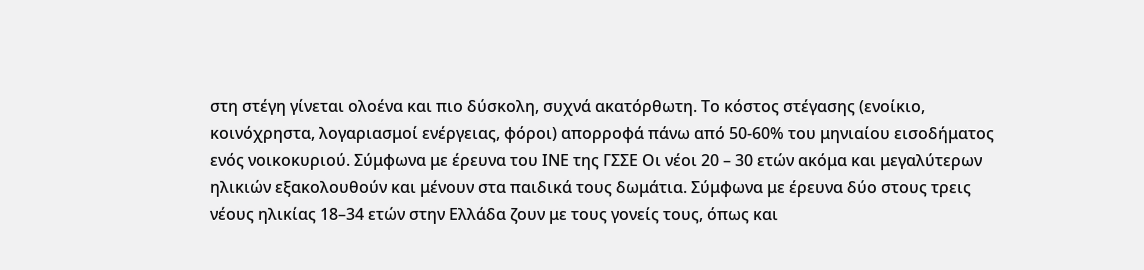στη στέγη γίνεται ολοένα και πιο δύσκολη, συχνά ακατόρθωτη. Το κόστος στέγασης (ενοίκιο, κοινόχρηστα, λογαριασμοί ενέργειας, φόροι) απορροφά πάνω από 50-60% του μηνιαίου εισοδήματος ενός νοικοκυριού. Σύμφωνα με έρευνα του ΙΝΕ της ΓΣΣΕ Οι νέοι 20 – 30 ετών ακόμα και μεγαλύτερων ηλικιών εξακολουθούν και μένουν στα παιδικά τους δωμάτια. Σύμφωνα με έρευνα δύο στους τρεις νέους ηλικίας 18–34 ετών στην Ελλάδα ζουν με τους γονείς τους, όπως και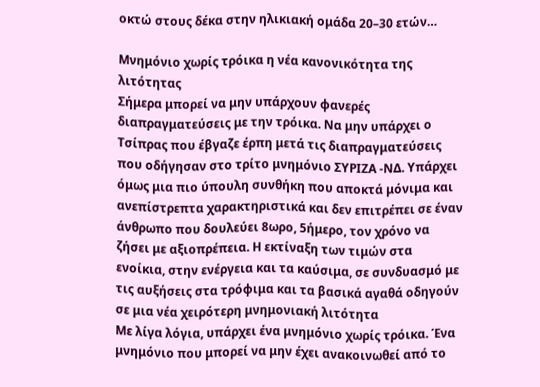οκτώ στους δέκα στην ηλικιακή ομάδα 20–30 ετών…

Μνημόνιο χωρίς τρόικα η νέα κανονικότητα της λιτότητας
Σήμερα μπορεί να μην υπάρχουν φανερές διαπραγματεύσεις με την τρόικα. Να μην υπάρχει ο Τσίπρας που έβγαζε έρπη μετά τις διαπραγματεύσεις που οδήγησαν στο τρίτο μνημόνιο ΣΥΡΙΖΑ -ΝΔ. Υπάρχει όμως μια πιο ύπουλη συνθήκη που αποκτά μόνιμα και ανεπίστρεπτα χαρακτηριστικά και δεν επιτρέπει σε έναν άνθρωπο που δουλεύει 8ωρο, 5ήμερο, τον χρόνο να ζήσει με αξιοπρέπεια. Η εκτίναξη των τιμών στα ενοίκια, στην ενέργεια και τα καύσιμα, σε συνδυασμό με τις αυξήσεις στα τρόφιμα και τα βασικά αγαθά οδηγούν σε μια νέα χειρότερη μνημονιακή λιτότητα
Με λίγα λόγια, υπάρχει ένα μνημόνιο χωρίς τρόικα. Ένα μνημόνιο που μπορεί να μην έχει ανακοινωθεί από το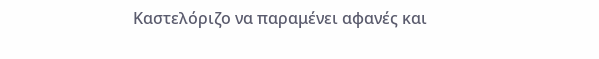Καστελόριζο να παραμένει αφανές και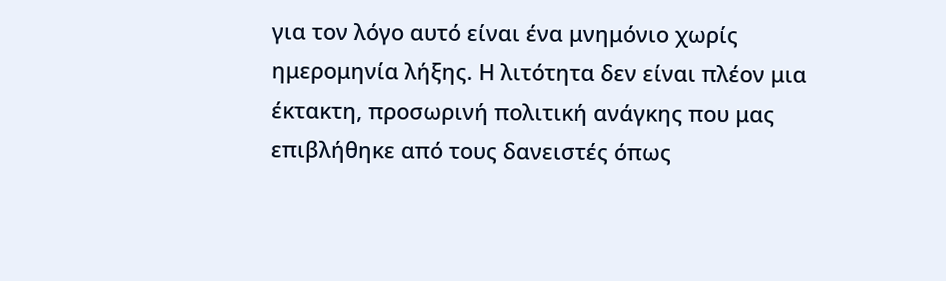για τον λόγο αυτό είναι ένα μνημόνιο χωρίς ημερομηνία λήξης. Η λιτότητα δεν είναι πλέον μια έκτακτη, προσωρινή πολιτική ανάγκης που μας επιβλήθηκε από τους δανειστές όπως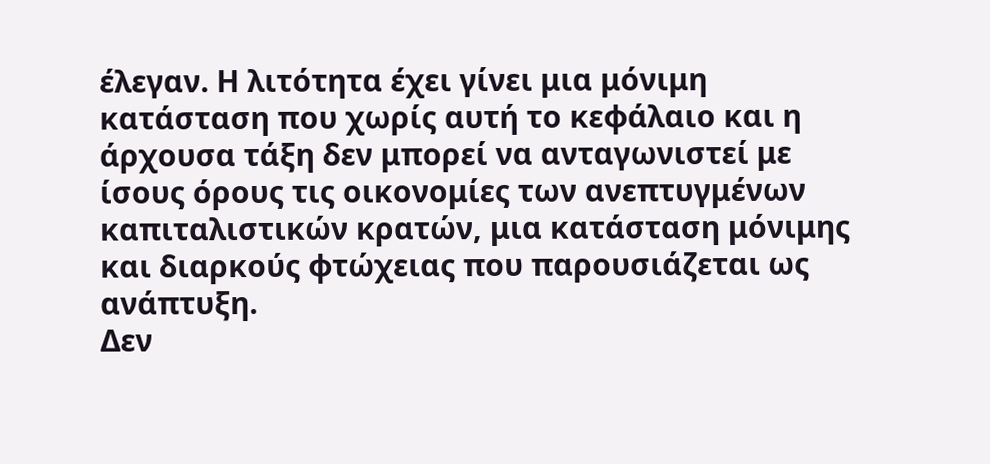έλεγαν. Η λιτότητα έχει γίνει μια μόνιμη κατάσταση που χωρίς αυτή το κεφάλαιο και η άρχουσα τάξη δεν μπορεί να ανταγωνιστεί με ίσους όρους τις οικονομίες των ανεπτυγμένων καπιταλιστικών κρατών, μια κατάσταση μόνιμης και διαρκούς φτώχειας που παρουσιάζεται ως ανάπτυξη.
Δεν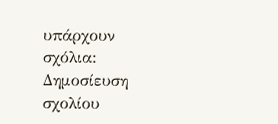υπάρχουν σχόλια:
Δημοσίευση σχολίου